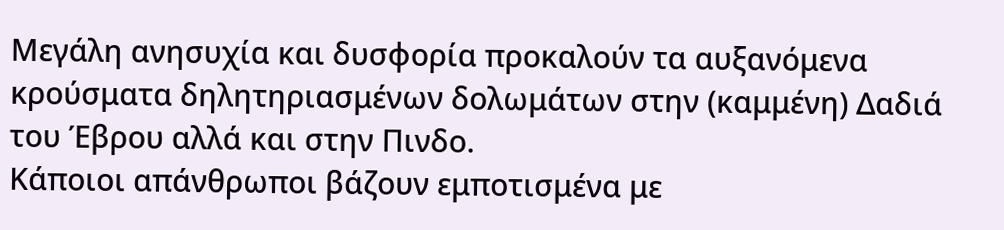Μεγάλη ανησυχία και δυσφορία προκαλούν τα αυξανόμενα κρούσματα δηλητηριασμένων δολωμάτων στην (καμμένη) Δαδιά του Έβρου αλλά και στην Πινδο.
Κάποιοι απάνθρωποι βάζουν εμποτισμένα με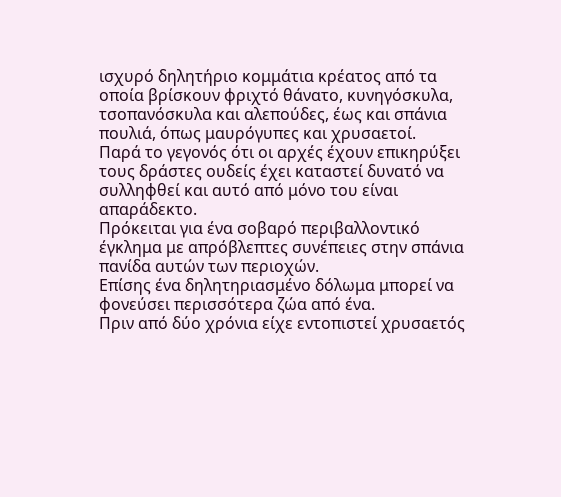ισχυρό δηλητήριο κομμάτια κρέατος από τα οποία βρίσκουν φριχτό θάνατο, κυνηγόσκυλα, τσοπανόσκυλα και αλεπούδες, έως και σπάνια πουλιά, όπως μαυρόγυπες και χρυσαετοί.
Παρά το γεγονός ότι οι αρχές έχουν επικηρύξει τους δράστες ουδείς έχει καταστεί δυνατό να συλληφθεί και αυτό από μόνο του είναι απαράδεκτο.
Πρόκειται για ένα σοβαρό περιβαλλοντικό έγκλημα με απρόβλεπτες συνέπειες στην σπάνια πανίδα αυτών των περιοχών.
Επίσης ένα δηλητηριασμένο δόλωμα μπορεί να φονεύσει περισσότερα ζώα από ένα.
Πριν από δύο χρόνια είχε εντοπιστεί χρυσαετός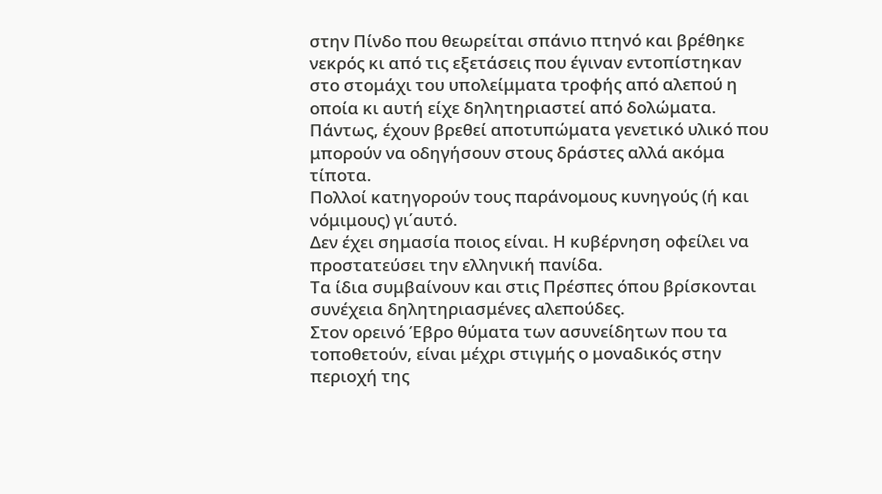στην Πίνδο που θεωρείται σπάνιο πτηνό και βρέθηκε νεκρός κι από τις εξετάσεις που έγιναν εντοπίστηκαν στο στομάχι του υπολείμματα τροφής από αλεπού η οποία κι αυτή είχε δηλητηριαστεί από δολώματα.
Πάντως, έχουν βρεθεί αποτυπώματα γενετικό υλικό που μπορούν να οδηγήσουν στους δράστες αλλά ακόμα τίποτα.
Πολλοί κατηγορούν τους παράνομους κυνηγούς (ή και νόμιμους) γι΄αυτό.
Δεν έχει σημασία ποιος είναι. Η κυβέρνηση οφείλει να προστατεύσει την ελληνική πανίδα.
Τα ίδια συμβαίνουν και στις Πρέσπες όπου βρίσκονται συνέχεια δηλητηριασμένες αλεπούδες.
Στον ορεινό Έβρο θύματα των ασυνείδητων που τα τοποθετούν, είναι μέχρι στιγμής ο μοναδικός στην περιοχή της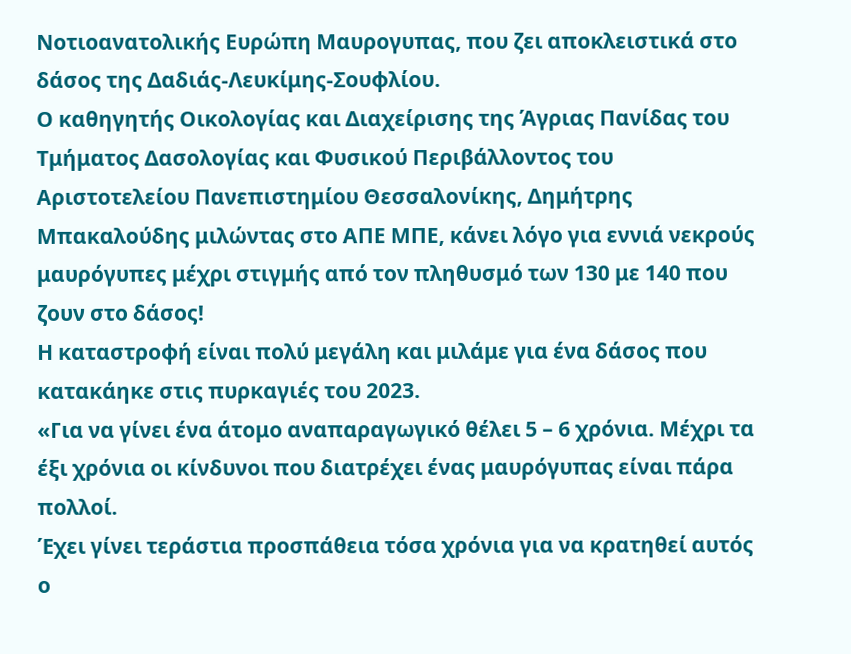Νοτιοανατολικής Ευρώπη Μαυρογυπας, που ζει αποκλειστικά στο δάσος της Δαδιάς-Λευκίμης-Σουφλίου.
Ο καθηγητής Οικολογίας και Διαχείρισης της Άγριας Πανίδας του Τμήματος Δασολογίας και Φυσικού Περιβάλλοντος του Αριστοτελείου Πανεπιστημίου Θεσσαλονίκης, Δημήτρης Μπακαλούδης μιλώντας στο ΑΠΕ ΜΠΕ, κάνει λόγο για εννιά νεκρούς μαυρόγυπες μέχρι στιγμής από τον πληθυσμό των 130 με 140 που ζουν στο δάσος!
Η καταστροφή είναι πολύ μεγάλη και μιλάμε για ένα δάσος που κατακάηκε στις πυρκαγιές του 2023.
«Για να γίνει ένα άτομο αναπαραγωγικό θέλει 5 – 6 χρόνια. Μέχρι τα έξι χρόνια οι κίνδυνοι που διατρέχει ένας μαυρόγυπας είναι πάρα πολλοί.
Έχει γίνει τεράστια προσπάθεια τόσα χρόνια για να κρατηθεί αυτός ο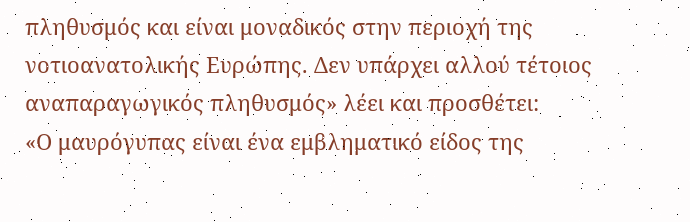πληθυσμός και είναι μοναδικός στην περιοχή της νοτιοανατολικής Ευρώπης. Δεν υπάρχει αλλού τέτοιος αναπαραγωγικός πληθυσμός» λέει και προσθέτει:
«Ο μαυρόγυπας είναι ένα εμβληματικό είδος της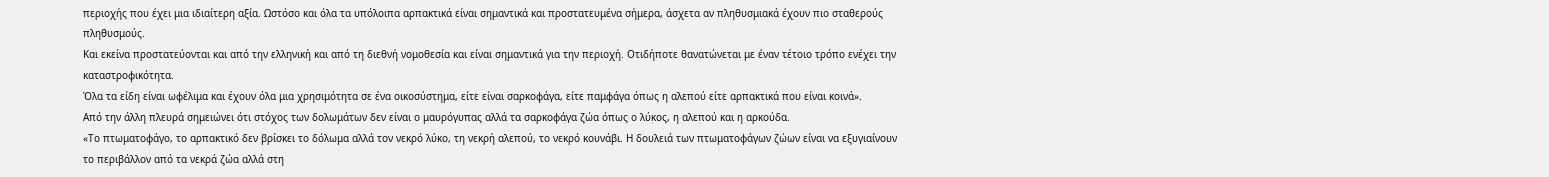περιοχής που έχει μια ιδιαίτερη αξία. Ωστόσο και όλα τα υπόλοιπα αρπακτικά είναι σημαντικά και προστατευμένα σήμερα, άσχετα αν πληθυσμιακά έχουν πιο σταθερούς πληθυσμούς.
Και εκείνα προστατεύονται και από την ελληνική και από τη διεθνή νομοθεσία και είναι σημαντικά για την περιοχή. Οτιδήποτε θανατώνεται με έναν τέτοιο τρόπο ενέχει την καταστροφικότητα.
Όλα τα είδη είναι ωφέλιμα και έχουν όλα μια χρησιμότητα σε ένα οικοσύστημα, είτε είναι σαρκοφάγα, είτε παμφάγα όπως η αλεπού είτε αρπακτικά που είναι κοινά».
Από την άλλη πλευρά σημειώνει ότι στόχος των δολωμάτων δεν είναι ο μαυρόγυπας αλλά τα σαρκοφάγα ζώα όπως ο λύκος, η αλεπού και η αρκούδα.
«Το πτωματοφάγο, το αρπακτικό δεν βρίσκει το δόλωμα αλλά τον νεκρό λύκο, τη νεκρή αλεπού, το νεκρό κουνάβι. Η δουλειά των πτωματοφάγων ζώων είναι να εξυγιαίνουν το περιβάλλον από τα νεκρά ζώα αλλά στη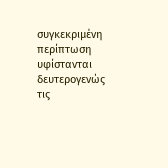συγκεκριμένη περίπτωση υφίστανται δευτερογενώς τις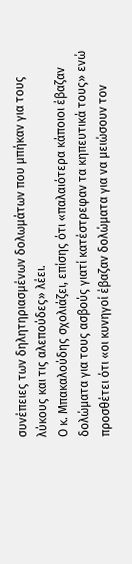συνέπειες των δηλητηριασμένων δολωμάτων που μπήκαν για τους λύκους και τις αλεπούδες» λέει.
Ο κ. Μπακαλούδης σχολιάζει, επίσης ότι «παλαιότερα κάποιοι έβαζαν δολώματα για τους ασβούς γιατί κατέστρεφαν τα κηπευτικά τους» ενώ προσθέτει ότι «οι κυνηγοί έβαζαν δολώματα για να μειώσουν τον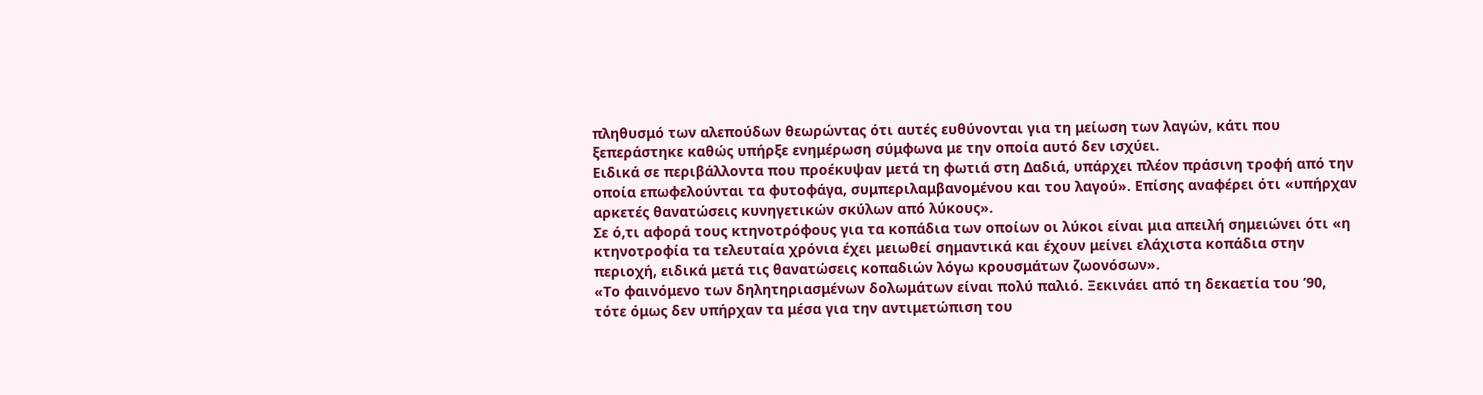πληθυσμό των αλεπούδων θεωρώντας ότι αυτές ευθύνονται για τη μείωση των λαγών, κάτι που ξεπεράστηκε καθώς υπήρξε ενημέρωση σύμφωνα με την οποία αυτό δεν ισχύει.
Ειδικά σε περιβάλλοντα που προέκυψαν μετά τη φωτιά στη Δαδιά, υπάρχει πλέον πράσινη τροφή από την οποία επωφελούνται τα φυτοφάγα, συμπεριλαμβανομένου και του λαγού». Επίσης αναφέρει ότι «υπήρχαν αρκετές θανατώσεις κυνηγετικών σκύλων από λύκους».
Σε ό,τι αφορά τους κτηνοτρόφους για τα κοπάδια των οποίων οι λύκοι είναι μια απειλή σημειώνει ότι «η κτηνοτροφία τα τελευταία χρόνια έχει μειωθεί σημαντικά και έχουν μείνει ελάχιστα κοπάδια στην περιοχή, ειδικά μετά τις θανατώσεις κοπαδιών λόγω κρουσμάτων ζωονόσων».
«Το φαινόμενο των δηλητηριασμένων δολωμάτων είναι πολύ παλιό. Ξεκινάει από τη δεκαετία του ’90, τότε όμως δεν υπήρχαν τα μέσα για την αντιμετώπιση του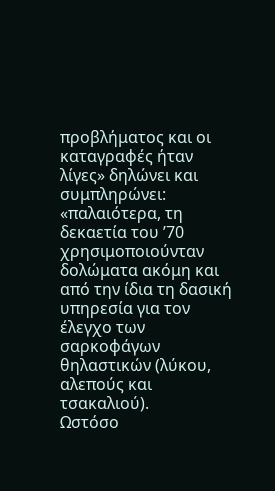προβλήματος και οι καταγραφές ήταν λίγες» δηλώνει και συμπληρώνει:
«παλαιότερα, τη δεκαετία του ’70 χρησιμοποιούνταν δολώματα ακόμη και από την ίδια τη δασική υπηρεσία για τον έλεγχο των σαρκοφάγων θηλαστικών (λύκου, αλεπούς και τσακαλιού).
Ωστόσο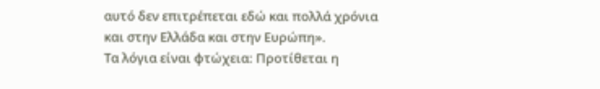αυτό δεν επιτρέπεται εδώ και πολλά χρόνια και στην Ελλάδα και στην Ευρώπη».
Τα λόγια είναι φτώχεια: Προτίθεται η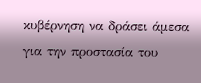κυβέρνηση να δράσει άμεσα για την προστασία του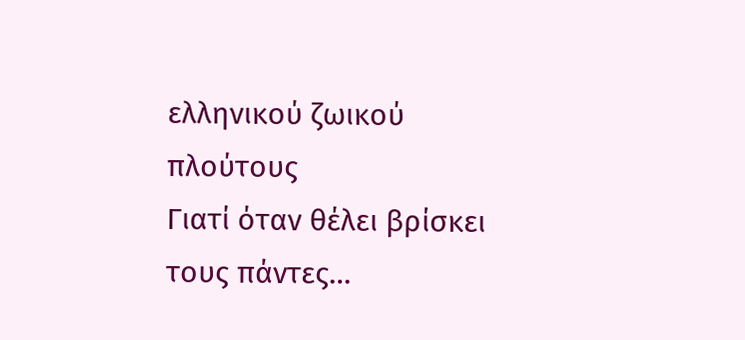ελληνικού ζωικού πλούτους
Γιατί όταν θέλει βρίσκει τους πάντες…